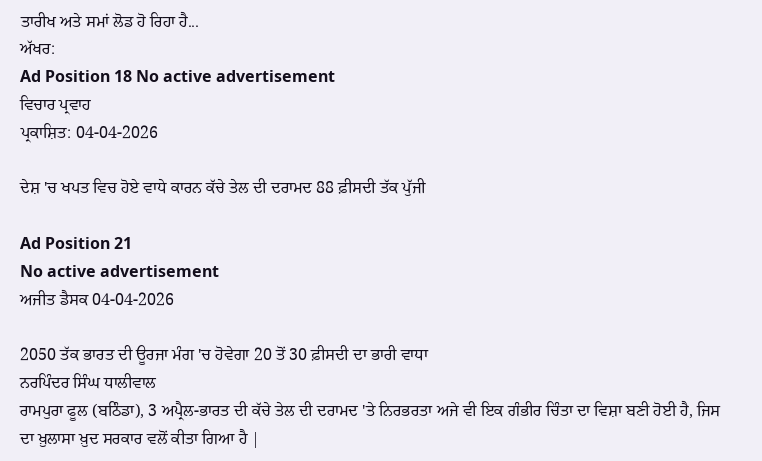ਤਾਰੀਖ ਅਤੇ ਸਮਾਂ ਲੋਡ ਹੋ ਰਿਹਾ ਹੈ...
ਅੱਖਰ:
Ad Position 18 No active advertisement
ਵਿਚਾਰ ਪ੍ਰਵਾਹ
ਪ੍ਰਕਾਸ਼ਿਤ: 04-04-2026

ਦੇਸ਼ 'ਚ ਖਪਤ ਵਿਚ ਹੋਏ ਵਾਧੇ ਕਾਰਨ ਕੱਚੇ ਤੇਲ ਦੀ ਦਰਾਮਦ 88 ਫ਼ੀਸਦੀ ਤੱਕ ਪੁੱਜੀ

Ad Position 21
No active advertisement
ਅਜੀਤ ਡੈਸਕ 04-04-2026

2050 ਤੱਕ ਭਾਰਤ ਦੀ ਊਰਜਾ ਮੰਗ 'ਚ ਹੋਵੇਗਾ 20 ਤੋਂ 30 ਫ਼ੀਸਦੀ ਦਾ ਭਾਰੀ ਵਾਧਾ
ਨਰਪਿੰਦਰ ਸਿੰਘ ਧਾਲੀਵਾਲ
ਰਾਮਪੁਰਾ ਫੂਲ (ਬਠਿੰਡਾ), 3 ਅਪ੍ਰੈਲ-ਭਾਰਤ ਦੀ ਕੱਚੇ ਤੇਲ ਦੀ ਦਰਾਮਦ 'ਤੇ ਨਿਰਭਰਤਾ ਅਜੇ ਵੀ ਇਕ ਗੰਭੀਰ ਚਿੰਤਾ ਦਾ ਵਿਸ਼ਾ ਬਣੀ ਹੋਈ ਹੈ, ਜਿਸ ਦਾ ਖ਼ੁਲਾਸਾ ਖ਼ੁਦ ਸਰਕਾਰ ਵਲੋਂ ਕੀਤਾ ਗਿਆ ਹੈ |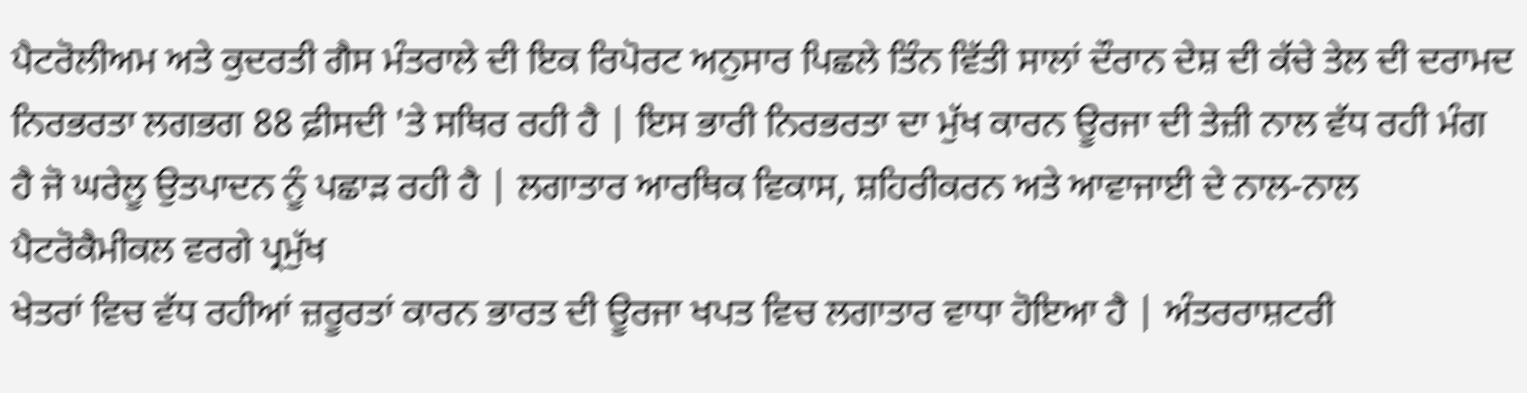ਪੈਟਰੋਲੀਅਮ ਅਤੇ ਕੁਦਰਤੀ ਗੈਸ ਮੰਤਰਾਲੇ ਦੀ ਇਕ ਰਿਪੋਰਟ ਅਨੁਸਾਰ ਪਿਛਲੇ ਤਿੰਨ ਵਿੱਤੀ ਸਾਲਾਂ ਦੌਰਾਨ ਦੇਸ਼ ਦੀ ਕੱਚੇ ਤੇਲ ਦੀ ਦਰਾਮਦ ਨਿਰਭਰਤਾ ਲਗਭਗ 88 ਫ਼ੀਸਦੀ 'ਤੇ ਸਥਿਰ ਰਹੀ ਹੈ | ਇਸ ਭਾਰੀ ਨਿਰਭਰਤਾ ਦਾ ਮੁੱਖ ਕਾਰਨ ਊਰਜਾ ਦੀ ਤੇਜ਼ੀ ਨਾਲ ਵੱਧ ਰਹੀ ਮੰਗ ਹੈ ਜੋ ਘਰੇਲੂ ਉਤਪਾਦਨ ਨੂੰ ਪਛਾੜ ਰਹੀ ਹੈ | ਲਗਾਤਾਰ ਆਰਥਿਕ ਵਿਕਾਸ, ਸ਼ਹਿਰੀਕਰਨ ਅਤੇ ਆਵਾਜਾਈ ਦੇ ਨਾਲ-ਨਾਲ ਪੈਟਰੋਕੈਮੀਕਲ ਵਰਗੇ ਪ੍ਰਮੁੱਖ
ਖੇਤਰਾਂ ਵਿਚ ਵੱਧ ਰਹੀਆਂ ਜ਼ਰੂਰਤਾਂ ਕਾਰਨ ਭਾਰਤ ਦੀ ਊਰਜਾ ਖਪਤ ਵਿਚ ਲਗਾਤਾਰ ਵਾਧਾ ਹੋਇਆ ਹੈ | ਅੰਤਰਰਾਸ਼ਟਰੀ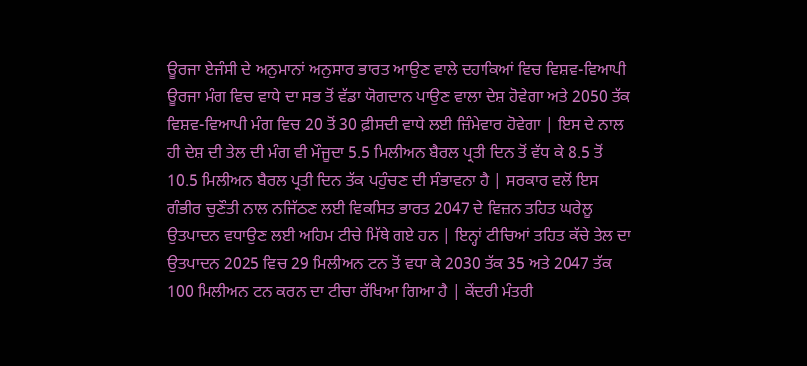ਊਰਜਾ ਏਜੰਸੀ ਦੇ ਅਨੁਮਾਨਾਂ ਅਨੁਸਾਰ ਭਾਰਤ ਆਉਣ ਵਾਲੇ ਦਹਾਕਿਆਂ ਵਿਚ ਵਿਸ਼ਵ-ਵਿਆਪੀ ਊਰਜਾ ਮੰਗ ਵਿਚ ਵਾਧੇ ਦਾ ਸਭ ਤੋਂ ਵੱਡਾ ਯੋਗਦਾਨ ਪਾਉਣ ਵਾਲਾ ਦੇਸ਼ ਹੋਵੇਗਾ ਅਤੇ 2050 ਤੱਕ ਵਿਸ਼ਵ-ਵਿਆਪੀ ਮੰਗ ਵਿਚ 20 ਤੋਂ 30 ਫ਼ੀਸਦੀ ਵਾਧੇ ਲਈ ਜ਼ਿੰਮੇਵਾਰ ਹੋਵੇਗਾ | ਇਸ ਦੇ ਨਾਲ ਹੀ ਦੇਸ਼ ਦੀ ਤੇਲ ਦੀ ਮੰਗ ਵੀ ਮੌਜੂਦਾ 5.5 ਮਿਲੀਅਨ ਬੈਰਲ ਪ੍ਰਤੀ ਦਿਨ ਤੋਂ ਵੱਧ ਕੇ 8.5 ਤੋਂ 10.5 ਮਿਲੀਅਨ ਬੈਰਲ ਪ੍ਰਤੀ ਦਿਨ ਤੱਕ ਪਹੁੰਚਣ ਦੀ ਸੰਭਾਵਨਾ ਹੈ | ਸਰਕਾਰ ਵਲੋਂ ਇਸ ਗੰਭੀਰ ਚੁਣੌਤੀ ਨਾਲ ਨਜਿੱਠਣ ਲਈ ਵਿਕਸਿਤ ਭਾਰਤ 2047 ਦੇ ਵਿਜ਼ਨ ਤਹਿਤ ਘਰੇਲੂ ਉਤਪਾਦਨ ਵਧਾਉਣ ਲਈ ਅਹਿਮ ਟੀਚੇ ਮਿੱਥੇ ਗਏ ਹਨ | ਇਨ੍ਹਾਂ ਟੀਚਿਆਂ ਤਹਿਤ ਕੱਚੇ ਤੇਲ ਦਾ ਉਤਪਾਦਨ 2025 ਵਿਚ 29 ਮਿਲੀਅਨ ਟਨ ਤੋਂ ਵਧਾ ਕੇ 2030 ਤੱਕ 35 ਅਤੇ 2047 ਤੱਕ 100 ਮਿਲੀਅਨ ਟਨ ਕਰਨ ਦਾ ਟੀਚਾ ਰੱਖਿਆ ਗਿਆ ਹੈ | ਕੇਂਦਰੀ ਮੰਤਰੀ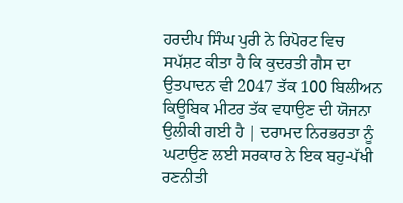ਹਰਦੀਪ ਸਿੰਘ ਪੁਰੀ ਨੇ ਰਿਪੋਰਟ ਵਿਚ ਸਪੱਸ਼ਟ ਕੀਤਾ ਹੈ ਕਿ ਕੁਦਰਤੀ ਗੈਸ ਦਾ ਉਤਪਾਦਨ ਵੀ 2047 ਤੱਕ 100 ਬਿਲੀਅਨ ਕਿਊਬਿਕ ਮੀਟਰ ਤੱਕ ਵਧਾਉਣ ਦੀ ਯੋਜਨਾ ਉਲੀਕੀ ਗਈ ਹੈ | ਦਰਾਮਦ ਨਿਰਭਰਤਾ ਨੂੰ ਘਟਾਉਣ ਲਈ ਸਰਕਾਰ ਨੇ ਇਕ ਬਹੁ-ਪੱਖੀ ਰਣਨੀਤੀ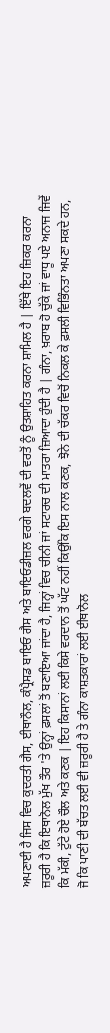ਅਪਣਾਈ ਹੈ ਜਿਸ ਵਿਚ ਕੁਦਰਤੀ ਗੈਸ, ਈਥਾਨੌਲ, ਕੰਪ੍ਰੈਸਡ ਬਾਇਓ ਗੈਸ ਅਤੇ ਬਾਇਓਡੀਜ਼ਲ ਵਰਗੇ ਬਦਲਵੇਂ ਦੀ ਵਰਤੋਂ ਨੂੰ ਉਤਸ਼ਾਹਿਤ ਕਰਨਾ ਸ਼ਾਮਿਲ ਹੈ | ਇੱਥੇ ਇਹ ਜ਼ਿਕਰ ਕਰਨਾ ਜ਼ਰੂਰੀ ਹੈ ਕਿ ਇਥਾਨੋਲ ਮੁੱਖ ਤੌਰ 'ਤੇ ਉਨ੍ਹਾਂ ਫ਼ਸਲਾਂ ਤੋਂ ਬਣਾਇਆ ਜਾਂਦਾ ਹੈ, ਜਿਨ੍ਹਾਂ ਵਿਚ ਚੀਨੀ ਜਾਂ ਸਟਾਰਚ ਦੀ ਮਾਤਰਾ ਜ਼ਿਆਦਾ ਹੁੰਦੀ ਹੈ | ਗੰਨਾ, ਖ਼ਰਾਬ ਹੋ ਚੁੱਕੇ ਜਾਂ ਵਾਧੂ ਪਏ ਅਨਾਜ ਜਿਵੇਂ ਕਿ ਮੱਕੀ, ਟੁੱਟੇ ਹੋਏ ਚੌਲ ਅਤੇ ਕਣਕ | ਇਹ ਕਿਸਾਨਾਂ ਲਈ ਕਿਸੇ ਵਰਦਾਨ ਤੋਂ ਘੱਟ ਨਹੀਂ ਕਿਉਂਕਿ ਇਸ ਨਾਲ ਕਣਕ, ਝੋਨੇ ਦੀ ਚੱਕਰ ਵਿਚੋਂ ਨਿਕਲ ਕੇ ਫ਼ਸਲੀ ਵਿਭਿੰਨਤਾ ਅਪਣਾ ਸਕਦੇ ਹਨ, ਜੋ ਕਿ ਪਾਣੀ ਦੀ ਬੱਚਤ ਲਈ ਵੀ ਜ਼ਰੂਰੀ ਹੈ ਤੇ ਗੰਨਾ ਕਾਸ਼ਤਕਾਰਾਂ ਲਈ ਈਥਾਨੋਲ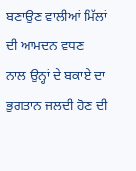ਬਣਾਉਣ ਵਾਲੀਆਂ ਮਿੱਲਾਂ ਦੀ ਆਮਦਨ ਵਧਣ ਨਾਲ ਉਨ੍ਹਾਂ ਦੇ ਬਕਾਏ ਦਾ ਭੁਗਤਾਨ ਜਲਦੀ ਹੋਣ ਦੀ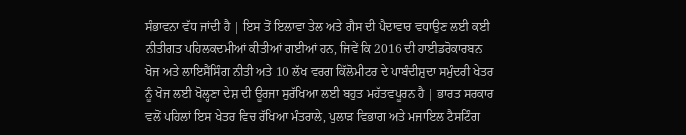ਸੰਭਾਵਨਾ ਵੱਧ ਜਾਂਦੀ ਹੈ | ਇਸ ਤੋਂ ਇਲਾਵਾ ਤੇਲ ਅਤੇ ਗੈਸ ਦੀ ਪੈਦਾਵਾਰ ਵਧਾਉਣ ਲਈ ਕਈ ਨੀਤੀਗਤ ਪਹਿਲਕਦਮੀਆਂ ਕੀਤੀਆਂ ਗਈਆਂ ਹਨ, ਜਿਵੇਂ ਕਿ 2016 ਦੀ ਹਾਈਡਰੋਕਾਰਬਨ ਖੋਜ ਅਤੇ ਲਾਇਸੈਂਸਿੰਗ ਨੀਤੀ ਅਤੇ 10 ਲੱਖ ਵਰਗ ਕਿੱਲੋਮੀਟਰ ਦੇ ਪਾਬੰਦੀਸ਼ੁਦਾ ਸਮੁੰਦਰੀ ਖੇਤਰ ਨੂੰ ਖੋਜ ਲਈ ਖੋਲ੍ਹਣਾ ਦੇਸ਼ ਦੀ ਊਰਜਾ ਸੁਰੱਖਿਆ ਲਈ ਬਹੁਤ ਮਹੱਤਵਪੂਰਨ ਹੈ | ਭਾਰਤ ਸਰਕਾਰ ਵਲੋਂ ਪਹਿਲਾਂ ਇਸ ਖੇਤਰ ਵਿਚ ਰੱਖਿਆ ਮੰਤਰਾਲੇ, ਪੁਲਾੜ ਵਿਭਾਗ ਅਤੇ ਮਜਾਇਲ ਟੈਸਟਿੰਗ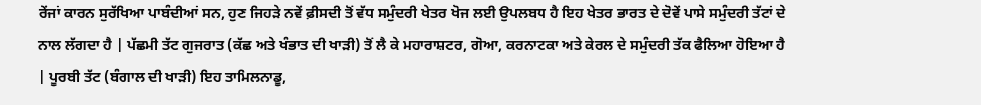ਰੇਂਜਾਂ ਕਾਰਨ ਸੁਰੱਖਿਆ ਪਾਬੰਦੀਆਂ ਸਨ, ਹੁਣ ਜਿਹੜੇ ਨਵੇਂ ਫ਼ੀਸਦੀ ਤੋਂ ਵੱਧ ਸਮੁੰਦਰੀ ਖੇਤਰ ਖੋਜ ਲਈ ਉਪਲਬਧ ਹੈ ਇਹ ਖੇਤਰ ਭਾਰਤ ਦੇ ਦੋਵੇਂ ਪਾਸੇ ਸਮੁੰਦਰੀ ਤੱਟਾਂ ਦੇ ਨਾਲ ਲੱਗਦਾ ਹੈ | ਪੱਛਮੀ ਤੱਟ ਗੁਜਰਾਤ (ਕੱਛ ਅਤੇ ਖੰਭਾਤ ਦੀ ਖਾੜੀ) ਤੋਂ ਲੈ ਕੇ ਮਹਾਰਾਸ਼ਟਰ, ਗੋਆ, ਕਰਨਾਟਕਾ ਅਤੇ ਕੇਰਲ ਦੇ ਸਮੁੰਦਰੀ ਤੱਕ ਫੈਲਿਆ ਹੋਇਆ ਹੈ | ਪੂਰਬੀ ਤੱਟ (ਬੰਗਾਲ ਦੀ ਖਾੜੀ) ਇਹ ਤਾਮਿਲਨਾਡੂ,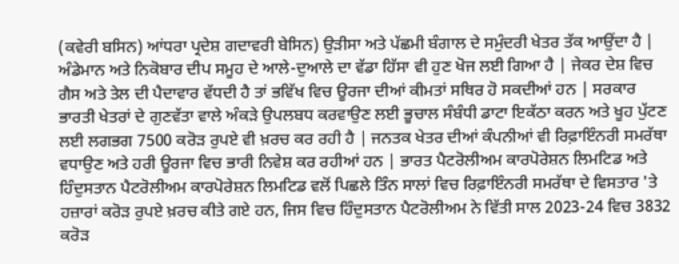(ਕਵੇਰੀ ਬਸਿਨ) ਆਂਧਰਾ ਪ੍ਰਦੇਸ਼ ਗਦਾਵਰੀ ਬੇਸਿਨ) ਉੜੀਸਾ ਅਤੇ ਪੱਛਮੀ ਬੰਗਾਲ ਦੇ ਸਮੁੰਦਰੀ ਖੇਤਰ ਤੱਕ ਆਉਂਦਾ ਹੈ | ਅੰਡੇਮਾਨ ਅਤੇ ਨਿਕੋਬਾਰ ਦੀਪ ਸਮੂਹ ਦੇ ਆਲੇ-ਦੁਆਲੇ ਦਾ ਵੱਡਾ ਹਿੱਸਾ ਵੀ ਹੁਣ ਖੋਜ ਲਈ ਗਿਆ ਹੈ | ਜੇਕਰ ਦੇਸ਼ ਵਿਚ ਗੈਸ ਅਤੇ ਤੇਲ ਦੀ ਪੈਦਾਵਾਰ ਵੱਧਦੀ ਹੈ ਤਾਂ ਭਵਿੱਖ ਵਿਚ ਊਰਜਾ ਦੀਆਂ ਕੀਮਤਾਂ ਸਥਿਰ ਹੋ ਸਕਦੀਆਂ ਹਨ | ਸਰਕਾਰ ਭਾਰਤੀ ਖੇਤਰਾਂ ਦੇ ਗੁਣਵੱਤਾ ਵਾਲੇ ਅੰਕੜੇ ਉਪਲਬਧ ਕਰਵਾਉਣ ਲਈ ਭੂਚਾਲ ਸੰਬੰਧੀ ਡਾਟਾ ਇਕੱਠਾ ਕਰਨ ਅਤੇ ਖੂਹ ਪੁੱਟਣ ਲਈ ਲਗਭਗ 7500 ਕਰੋੜ ਰੁਪਏ ਵੀ ਖ਼ਰਚ ਕਰ ਰਹੀ ਹੈ | ਜਨਤਕ ਖੇਤਰ ਦੀਆਂ ਕੰਪਨੀਆਂ ਵੀ ਰਿਫ਼ਾਇੰਨਰੀ ਸਮਰੱਥਾ ਵਧਾਉਣ ਅਤੇ ਹਰੀ ਊਰਜਾ ਵਿਚ ਭਾਰੀ ਨਿਵੇਸ਼ ਕਰ ਰਹੀਆਂ ਹਨ | ਭਾਰਤ ਪੈਟਰੋਲੀਅਮ ਕਾਰਪੋਰੇਸ਼ਨ ਲਿਮਟਿਡ ਅਤੇ ਹਿੰਦੁਸਤਾਨ ਪੈਟਰੋਲੀਅਮ ਕਾਰਪੋਰੇਸ਼ਨ ਲਿਮਟਿਡ ਵਲੋਂ ਪਿਛਲੇ ਤਿੰਨ ਸਾਲਾਂ ਵਿਚ ਰਿਫ਼ਾਇੰਨਰੀ ਸਮਰੱਥਾ ਦੇ ਵਿਸਤਾਰ 'ਤੇ ਹਜ਼ਾਰਾਂ ਕਰੋੜ ਰੁਪਏ ਖ਼ਰਚ ਕੀਤੇ ਗਏ ਹਨ, ਜਿਸ ਵਿਚ ਹਿੰਦੁਸਤਾਨ ਪੈਟਰੋਲੀਅਮ ਨੇ ਵਿੱਤੀ ਸਾਲ 2023-24 ਵਿਚ 3832 ਕਰੋੜ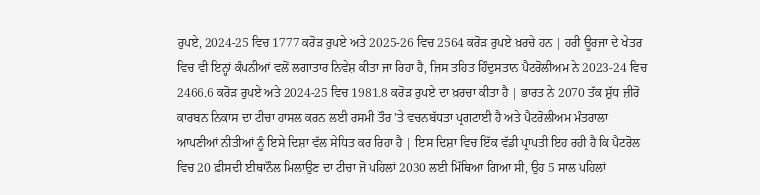ਰੁਪਏ, 2024-25 ਵਿਚ 1777 ਕਰੋੜ ਰੁਪਏ ਅਤੇ 2025-26 ਵਿਚ 2564 ਕਰੋੜ ਰੁਪਏ ਖ਼ਰਚੇ ਹਨ | ਹਰੀ ਊਰਜਾ ਦੇ ਖੇਤਰ ਵਿਚ ਵੀ ਇਨ੍ਹਾਂ ਕੰਪਨੀਆਂ ਵਲੋਂ ਲਗਾਤਾਰ ਨਿਵੇਸ਼ ਕੀਤਾ ਜਾ ਰਿਹਾ ਹੈ, ਜਿਸ ਤਹਿਤ ਹਿੰਦੁਸਤਾਨ ਪੈਟਰੋਲੀਅਮ ਨੇ 2023-24 ਵਿਚ 2466.6 ਕਰੋੜ ਰੁਪਏ ਅਤੇ 2024-25 ਵਿਚ 1981.8 ਕਰੋੜ ਰੁਪਏ ਦਾ ਖ਼ਰਚਾ ਕੀਤਾ ਹੈ | ਭਾਰਤ ਨੇ 2070 ਤੱਕ ਸ਼ੁੱਧ ਜ਼ੀਰੋ ਕਾਰਬਨ ਨਿਕਾਸ ਦਾ ਟੀਚਾ ਹਾਸਲ ਕਰਨ ਲਈ ਰਸਮੀ ਤੌਰ 'ਤੇ ਵਚਨਬੱਧਤਾ ਪ੍ਰਗਟਾਈ ਹੈ ਅਤੇ ਪੈਟਰੋਲੀਅਮ ਮੰਤਰਾਲਾ ਆਪਣੀਆਂ ਨੀਤੀਆਂ ਨੂੰ ਇਸੇ ਦਿਸ਼ਾ ਵੱਲ ਸੇਧਿਤ ਕਰ ਰਿਹਾ ਹੈ | ਇਸ ਦਿਸ਼ਾ ਵਿਚ ਇੱਕ ਵੱਡੀ ਪ੍ਰਾਪਤੀ ਇਹ ਰਹੀ ਹੈ ਕਿ ਪੈਟਰੋਲ ਵਿਚ 20 ਫ਼ੀਸਦੀ ਈਥਾਨੌਲ ਮਿਲਾਉਣ ਦਾ ਟੀਚਾ ਜੋ ਪਹਿਲਾਂ 2030 ਲਈ ਮਿੱਥਿਆ ਗਿਆ ਸੀ, ਉਹ 5 ਸਾਲ ਪਹਿਲਾਂ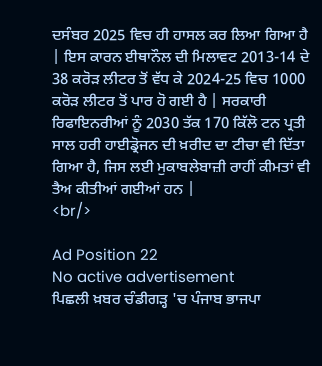ਦਸੰਬਰ 2025 ਵਿਚ ਹੀ ਹਾਸਲ ਕਰ ਲਿਆ ਗਿਆ ਹੈ | ਇਸ ਕਾਰਨ ਈਥਾਨੌਲ ਦੀ ਮਿਲਾਵਟ 2013-14 ਦੇ 38 ਕਰੋੜ ਲੀਟਰ ਤੋਂ ਵੱਧ ਕੇ 2024-25 ਵਿਚ 1000 ਕਰੋੜ ਲੀਟਰ ਤੋਂ ਪਾਰ ਹੋ ਗਈ ਹੈ | ਸਰਕਾਰੀ ਰਿਫਾਇਨਰੀਆਂ ਨੂੰ 2030 ਤੱਕ 170 ਕਿੱਲੋ ਟਨ ਪ੍ਰਤੀ ਸਾਲ ਹਰੀ ਹਾਈਡ੍ਰੋਜਨ ਦੀ ਖ਼ਰੀਦ ਦਾ ਟੀਚਾ ਵੀ ਦਿੱਤਾ ਗਿਆ ਹੈ, ਜਿਸ ਲਈ ਮੁਕਾਬਲੇਬਾਜ਼ੀ ਰਾਹੀਂ ਕੀਮਤਾਂ ਵੀ ਤੈਅ ਕੀਤੀਆਂ ਗਈਆਂ ਹਨ |
<br/>

Ad Position 22
No active advertisement
ਪਿਛਲੀ ਖ਼ਬਰ ਚੰਡੀਗੜ੍ਹ 'ਚ ਪੰਜਾਬ ਭਾਜਪਾ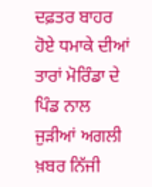ਦਫ਼ਤਰ ਬਾਹਰ ਹੋਏ ਧਮਾਕੇ ਦੀਆਂ ਤਾਰਾਂ ਮੋਰਿੰਡਾ ਦੇ ਪਿੰਡ ਨਾਲ ਜੁੜੀਆਂ ਅਗਲੀ ਖ਼ਬਰ ਨਿੱਜੀ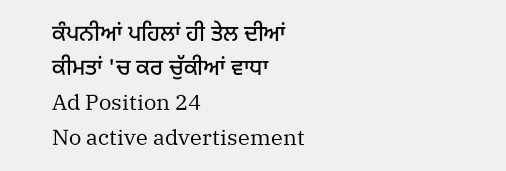ਕੰਪਨੀਆਂ ਪਹਿਲਾਂ ਹੀ ਤੇਲ ਦੀਆਂ ਕੀਮਤਾਂ 'ਚ ਕਰ ਚੁੱਕੀਆਂ ਵਾਧਾ
Ad Position 24
No active advertisement